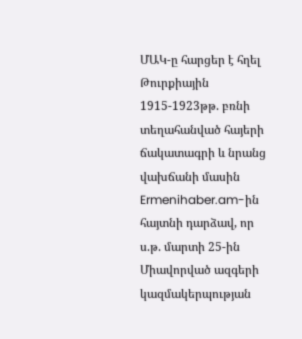ՄԱԿ-ը հարցեր է հղել Թուրքիային 1915-1923թթ. բռնի տեղահանված հայերի ճակատագրի և նրանց վախճանի մասին
Ermenihaber.am-ին հայտնի դարձավ, որ ս.թ. մարտի 25-ին Միավորված ազգերի կազմակերպության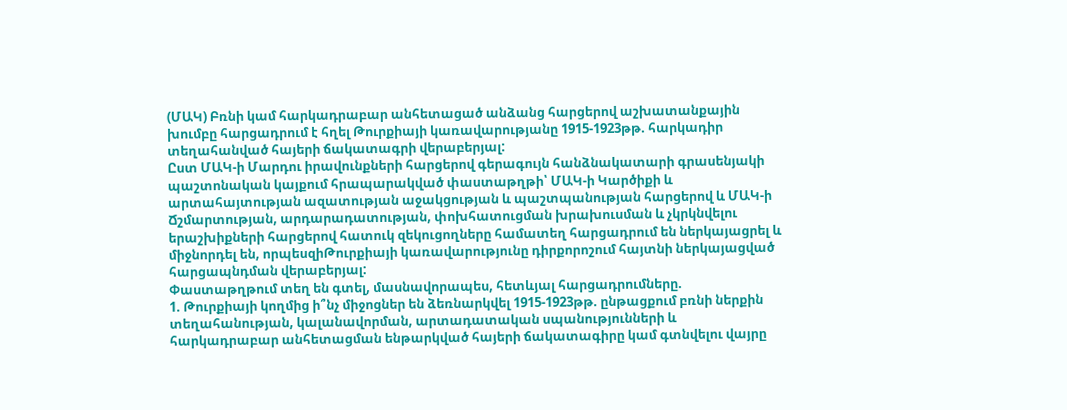(ՄԱԿ) Բռնի կամ հարկադրաբար անհետացած անձանց հարցերով աշխատանքային խումբը հարցադրում է հղել Թուրքիայի կառավարությանը 1915-1923թթ. հարկադիր տեղահանված հայերի ճակատագրի վերաբերյալ:
Ըստ ՄԱԿ-ի Մարդու իրավունքների հարցերով գերագույն հանձնակատարի գրասենյակի պաշտոնական կայքում հրապարակված փաստաթղթի՝ ՄԱԿ-ի Կարծիքի և արտահայտության ազատության աջակցության և պաշտպանության հարցերով և ՄԱԿ-ի Ճշմարտության, արդարադատության, փոխհատուցման խրախուսման և չկրկնվելու երաշխիքների հարցերով հատուկ զեկուցողները համատեղ հարցադրում են ներկայացրել և միջնորդել են, որպեսզիԹուրքիայի կառավարությունը դիրքորոշում հայտնի ներկայացված հարցապնդման վերաբերյալ:
Փաստաթղթում տեղ են գտել, մասնավորապես, հետևյալ հարցադրումները.
1. Թուրքիայի կողմից ի՞նչ միջոցներ են ձեռնարկվել 1915-1923թթ. ընթացքում բռնի ներքին տեղահանության, կալանավորման, արտադատական սպանությունների և հարկադրաբար անհետացման ենթարկված հայերի ճակատագիրը կամ գտնվելու վայրը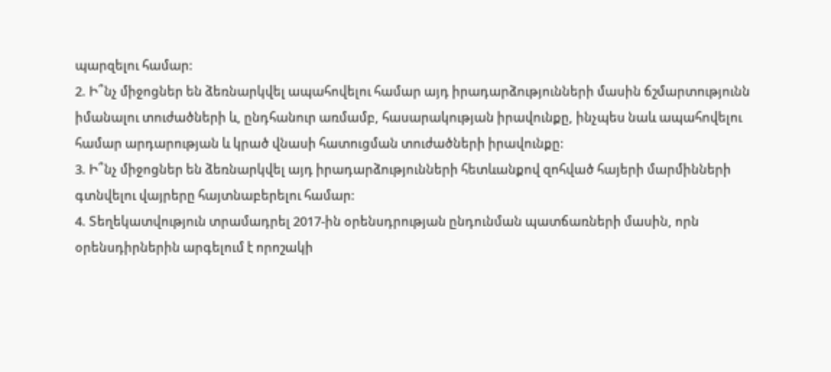պարզելու համար:
2. Ի՞նչ միջոցներ են ձեռնարկվել ապահովելու համար այդ իրադարձությունների մասին ճշմարտությունն իմանալու տուժածների և, ընդհանուր առմամբ, հասարակության իրավունքը, ինչպես նաև ապահովելու համար արդարության և կրած վնասի հատուցման տուժածների իրավունքը:
3. Ի՞նչ միջոցներ են ձեռնարկվել այդ իրադարձությունների հետևանքով զոհված հայերի մարմինների գտնվելու վայրերը հայտնաբերելու համար:
4. Տեղեկատվություն տրամադրել 2017-ին օրենսդրության ընդունման պատճառների մասին, որն օրենսդիրներին արգելում է որոշակի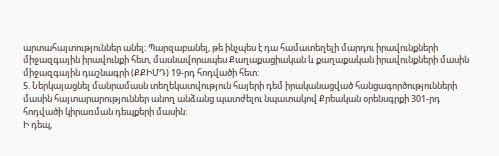արտահայտություններ անել։ Պարզաբանել, թե ինչպես է դա համատեղելի մարդու իրավունքների միջազգային իրավունքի հետ, մասնավորապես Քաղաքացիական և քաղաքական իրավունքների մասին միջազգային դաշնագրի (ՔՔԻՄԴ) 19-րդ հոդվածի հետ:
5. Ներկայացնել մանրամասն տեղեկատվություն հայերի դեմ իրականացված հանցագործությունների մասին հայտարարություններ անող անձանց պատժելու նպատակով Քրեական օրենսգրքի 301-րդ հոդվածի կիրառման դեպքերի մասին:
Ի դեպ,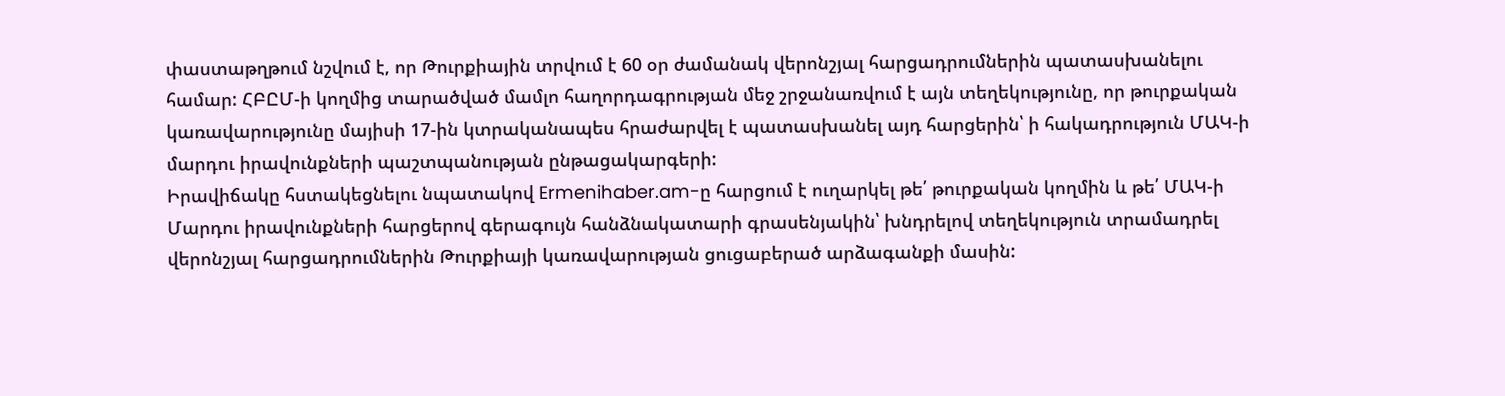փաստաթղթում նշվում է, որ Թուրքիային տրվում է 60 օր ժամանակ վերոնշյալ հարցադրումներին պատասխանելու համար: ՀԲԸՄ-ի կողմից տարածված մամլո հաղորդագրության մեջ շրջանառվում է այն տեղեկությունը, որ թուրքական կառավարությունը մայիսի 17-ին կտրականապես հրաժարվել է պատասխանել այդ հարցերին՝ ի հակադրություն ՄԱԿ-ի մարդու իրավունքների պաշտպանության ընթացակարգերի:
Իրավիճակը հստակեցնելու նպատակով Ermenihaber.am-ը հարցում է ուղարկել թե՛ թուրքական կողմին և թե՛ ՄԱԿ-ի Մարդու իրավունքների հարցերով գերագույն հանձնակատարի գրասենյակին՝ խնդրելով տեղեկություն տրամադրել վերոնշյալ հարցադրումներին Թուրքիայի կառավարության ցուցաբերած արձագանքի մասին: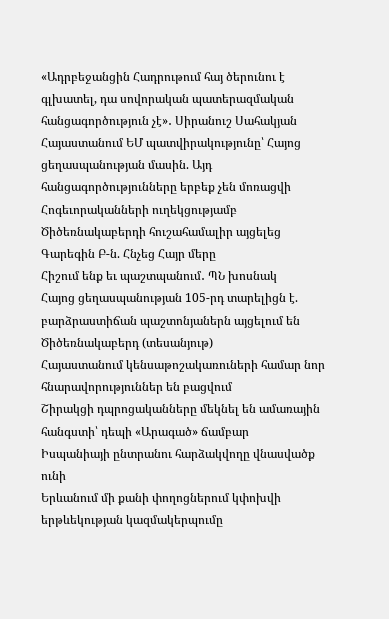«Ադրբեջանցին Հադրութում հայ ծերունու է գլխատել, դա սովորական պատերազմական հանցագործություն չէ»․ Սիրանուշ Սահակյան
Հայաստանում ԵՄ պատվիրակությունը՝ Հայոց ցեղասպանության մասին. Այդ հանցագործությունները երբեք չեն մոռացվի
Հոգեւորականների ուղեկցությամբ Ծիծեռնակաբերդի հուշահամալիր այցելեց Գարեգին Բ-ն. Հնչեց Հայր մերը
Հիշում ենք եւ պաշտպանում․ ՊՆ խոսնակ
Հայոց ցեղասպանության 105-րդ տարելիցն է. բարձրաստիճան պաշտոնյաներն այցելում են Ծիծեռնակաբերդ (տեսանյութ)
Հայաստանում կենսաթոշակառուների համար նոր հնարավորություններ են բացվում
Շիրակցի դպրոցականները մեկնել են ամառային հանգստի՝ դեպի «Արագած» ճամբար
Իսպանիայի ընտրանու հարձակվողը վնասվածք ունի
Երևանում մի քանի փողոցներում կփոխվի երթևեկության կազմակերպումը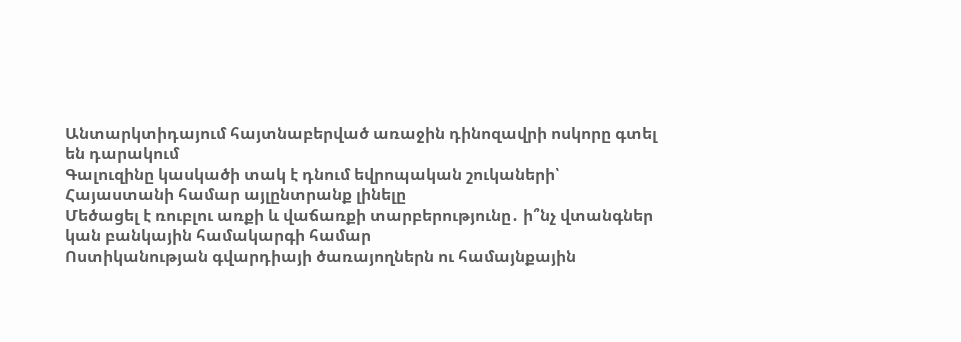Անտարկտիդայում հայտնաբերված առաջին դինոզավրի ոսկորը գտել են դարակում
Գալուզինը կասկածի տակ է դնում եվրոպական շուկաների՝ Հայաստանի համար այլընտրանք լինելը
Մեծացել է ռուբլու առքի և վաճառքի տարբերությունը․ ի՞նչ վտանգներ կան բանկային համակարգի համար
Ոստիկանության գվարդիայի ծառայողներն ու համայնքային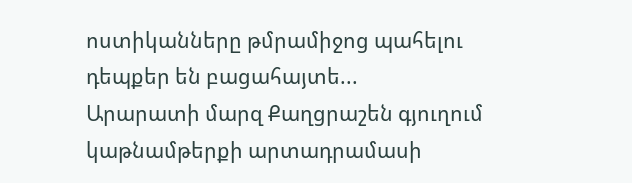ոստիկանները թմրամիջոց պահելու դեպքեր են բացահայտե...
Արարատի մարզ Քաղցրաշեն գյուղում կաթնամթերքի արտադրամասի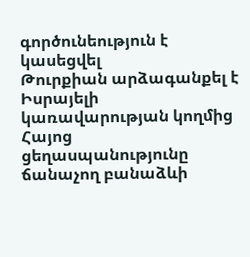գործունեություն է կասեցվել
Թուրքիան արձագանքել է Իսրայելի կառավարության կողմից Հայոց ցեղասպանությունը ճանաչող բանաձևի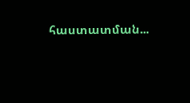հաստատման...